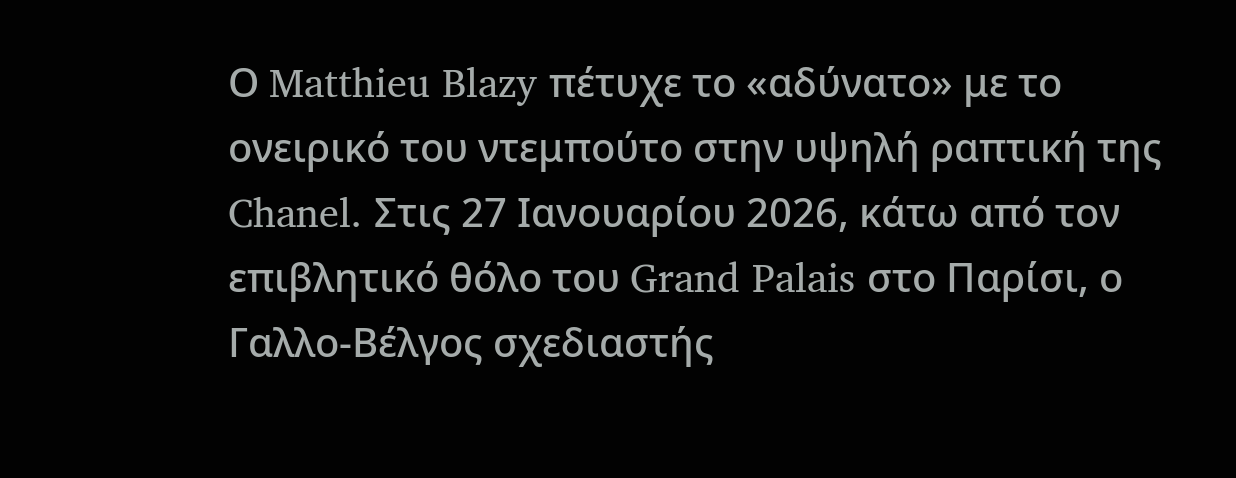Ο Matthieu Blazy πέτυχε το «αδύνατο» με το ονειρικό του ντεμπούτο στην υψηλή ραπτική της Chanel. Στις 27 Ιανουαρίου 2026, κάτω από τον επιβλητικό θόλο του Grand Palais στο Παρίσι, ο Γαλλο-Βέλγος σχεδιαστής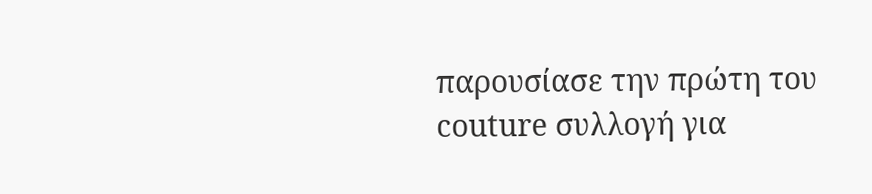παρουσίασε την πρώτη του couture συλλογή για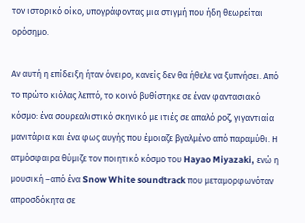τον ιστορικό οίκο, υπογράφοντας μια στιγμή που ήδη θεωρείται ορόσημο.

Αν αυτή η επίδειξη ήταν όνειρο, κανείς δεν θα ήθελε να ξυπνήσει. Από το πρώτο κιόλας λεπτό, το κοινό βυθίστηκε σε έναν φαντασιακό κόσμο: ένα σουρεαλιστικό σκηνικό με ιτιές σε απαλό ροζ, γιγαντιαία μανιτάρια και ένα φως αυγής που έμοιαζε βγαλμένο από παραμύθι. Η ατμόσφαιρα θύμιζε τον ποιητικό κόσμο του Hayao Miyazaki, ενώ η μουσική –από ένα Snow White soundtrack που μεταμορφωνόταν απροσδόκητα σε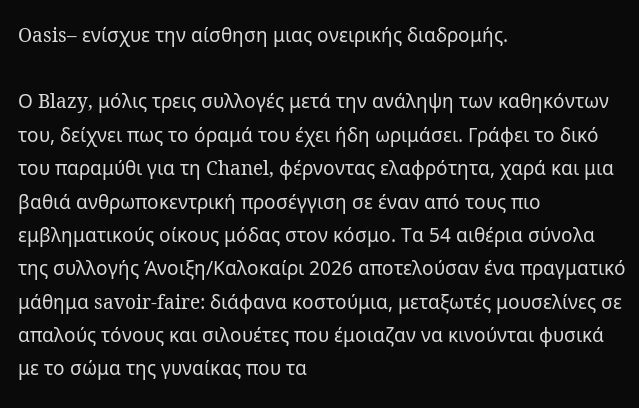Oasis– ενίσχυε την αίσθηση μιας ονειρικής διαδρομής.

Ο Blazy, μόλις τρεις συλλογές μετά την ανάληψη των καθηκόντων του, δείχνει πως το όραμά του έχει ήδη ωριμάσει. Γράφει το δικό του παραμύθι για τη Chanel, φέρνοντας ελαφρότητα, χαρά και μια βαθιά ανθρωποκεντρική προσέγγιση σε έναν από τους πιο εμβληματικούς οίκους μόδας στον κόσμο. Τα 54 αιθέρια σύνολα της συλλογής Άνοιξη/Καλοκαίρι 2026 αποτελούσαν ένα πραγματικό μάθημα savoir-faire: διάφανα κοστούμια, μεταξωτές μουσελίνες σε απαλούς τόνους και σιλουέτες που έμοιαζαν να κινούνται φυσικά με το σώμα της γυναίκας που τα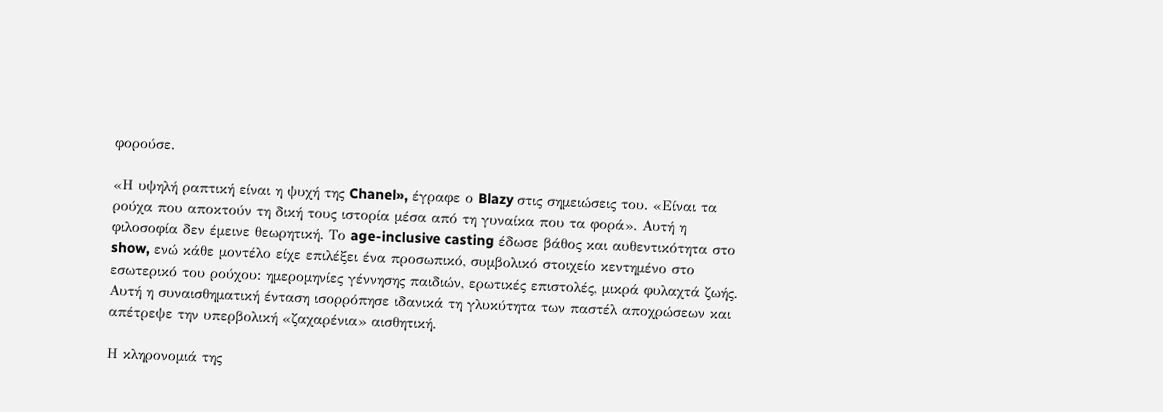φορούσε.

«Η υψηλή ραπτική είναι η ψυχή της Chanel», έγραφε ο Blazy στις σημειώσεις του. «Είναι τα ρούχα που αποκτούν τη δική τους ιστορία μέσα από τη γυναίκα που τα φορά». Αυτή η φιλοσοφία δεν έμεινε θεωρητική. Το age-inclusive casting έδωσε βάθος και αυθεντικότητα στο show, ενώ κάθε μοντέλο είχε επιλέξει ένα προσωπικό, συμβολικό στοιχείο κεντημένο στο εσωτερικό του ρούχου: ημερομηνίες γέννησης παιδιών, ερωτικές επιστολές, μικρά φυλαχτά ζωής. Αυτή η συναισθηματική ένταση ισορρόπησε ιδανικά τη γλυκύτητα των παστέλ αποχρώσεων και απέτρεψε την υπερβολική «ζαχαρένια» αισθητική.

Η κληρονομιά της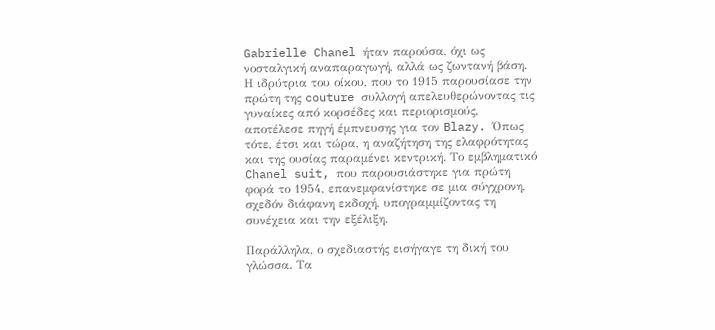Gabrielle Chanel ήταν παρούσα, όχι ως νοσταλγική αναπαραγωγή, αλλά ως ζωντανή βάση. Η ιδρύτρια του οίκου, που το 1915 παρουσίασε την πρώτη της couture συλλογή απελευθερώνοντας τις γυναίκες από κορσέδες και περιορισμούς, αποτέλεσε πηγή έμπνευσης για τον Blazy. Όπως τότε, έτσι και τώρα, η αναζήτηση της ελαφρότητας και της ουσίας παραμένει κεντρική. Το εμβληματικό Chanel suit, που παρουσιάστηκε για πρώτη φορά το 1954, επανεμφανίστηκε σε μια σύγχρονη, σχεδόν διάφανη εκδοχή, υπογραμμίζοντας τη συνέχεια και την εξέλιξη.

Παράλληλα, ο σχεδιαστής εισήγαγε τη δική του γλώσσα. Τα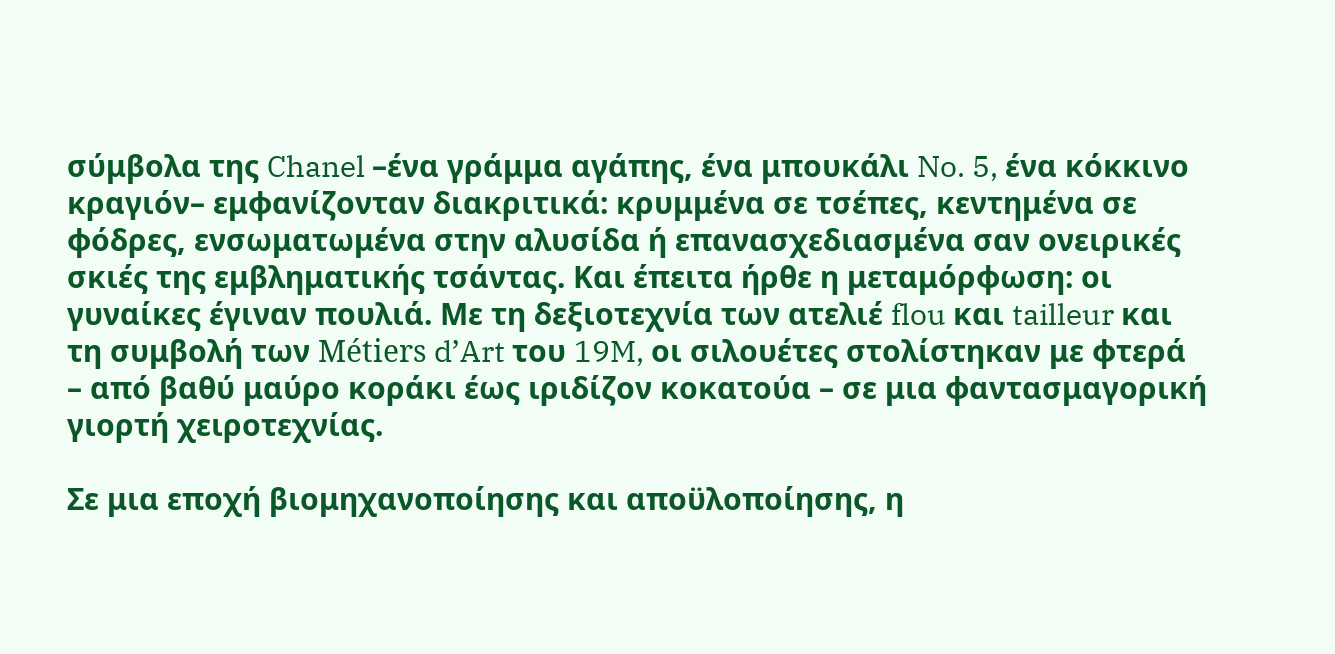σύμβολα της Chanel –ένα γράμμα αγάπης, ένα μπουκάλι No. 5, ένα κόκκινο κραγιόν– εμφανίζονταν διακριτικά: κρυμμένα σε τσέπες, κεντημένα σε φόδρες, ενσωματωμένα στην αλυσίδα ή επανασχεδιασμένα σαν ονειρικές σκιές της εμβληματικής τσάντας. Και έπειτα ήρθε η μεταμόρφωση: οι γυναίκες έγιναν πουλιά. Με τη δεξιοτεχνία των ατελιέ flou και tailleur και τη συμβολή των Métiers d’Art του 19M, οι σιλουέτες στολίστηκαν με φτερά – από βαθύ μαύρο κοράκι έως ιριδίζον κοκατούα – σε μια φαντασμαγορική γιορτή χειροτεχνίας.

Σε μια εποχή βιομηχανοποίησης και αποϋλοποίησης, η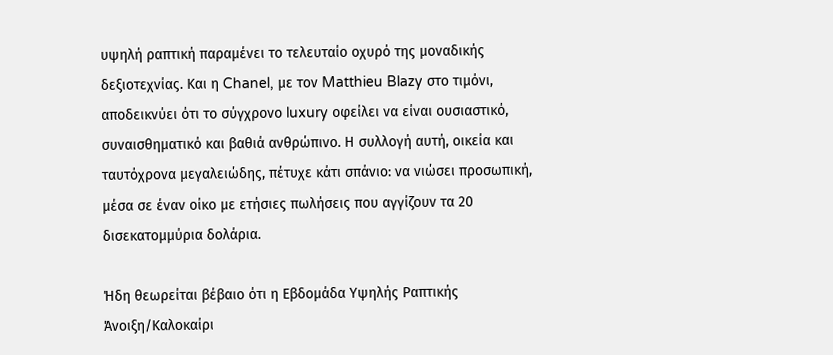υψηλή ραπτική παραμένει το τελευταίο οχυρό της μοναδικής δεξιοτεχνίας. Και η Chanel, με τον Matthieu Blazy στο τιμόνι, αποδεικνύει ότι το σύγχρονο luxury οφείλει να είναι ουσιαστικό, συναισθηματικό και βαθιά ανθρώπινο. Η συλλογή αυτή, οικεία και ταυτόχρονα μεγαλειώδης, πέτυχε κάτι σπάνιο: να νιώσει προσωπική, μέσα σε έναν οίκο με ετήσιες πωλήσεις που αγγίζουν τα 20 δισεκατομμύρια δολάρια.

Ήδη θεωρείται βέβαιο ότι η Εβδομάδα Υψηλής Ραπτικής Άνοιξη/Καλοκαίρι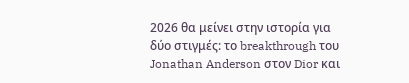2026 θα μείνει στην ιστορία για δύο στιγμές: το breakthrough του Jonathan Anderson στον Dior και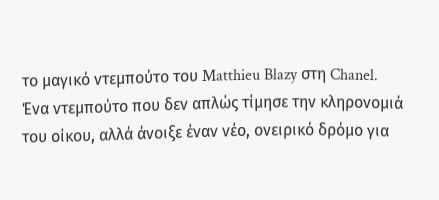το μαγικό ντεμπούτο του Matthieu Blazy στη Chanel. Ένα ντεμπούτο που δεν απλώς τίμησε την κληρονομιά του οίκου, αλλά άνοιξε έναν νέο, ονειρικό δρόμο για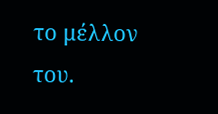το μέλλον του.